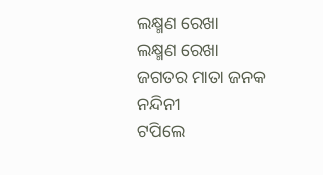ଲକ୍ଷ୍ମଣ ରେଖା
ଲକ୍ଷ୍ମଣ ରେଖା
ଜଗତର ମାତା ଜନକ ନନ୍ଦିନୀ
ଟପିଲେ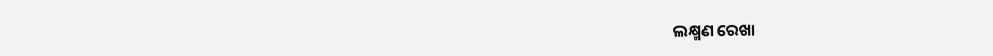ଲକ୍ଷ୍ମଣ ରେଖା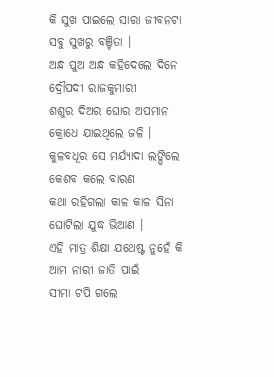କି ସୁଖ ପାଇଲେ ସାରା ଜୀବନଟା
ସବୁ ସୁଖରୁ ବଞ୍ଚିତା ।
ଅନ୍ଧ ପୁଅ ଅନ୍ଧ କହିଦେଲେ ଦିନେ
ଦ୍ରୌପଦୀ ରାଜକୁମାରୀ
ଶଶୁର ଦିଅର ଘୋର ଅପମାନ
କ୍ରୋଧେ ଯାଇଥିଲେ ଜଳି ।
କୁଳବଧୂର ସେ ମର୍ଯ୍ୟାଦା ଲଙ୍ଘିଲେ
କେଶବ କଲେ ବାରଣ
କଥା ରହିଗଲା କାଳ କାଳ ସିନା
ଘୋଟିଲା ଯୁଦ୍ଧ ଭିଆଣ ।
ଏହି ମାତ୍ର ଶିକ୍ଷା ଯଥେଷ୍ଟ ନୁହେଁ କି
ଆମ ନାରୀ ଜାତି ପାଇଁ
ସୀମା ଟପି ଗଲେ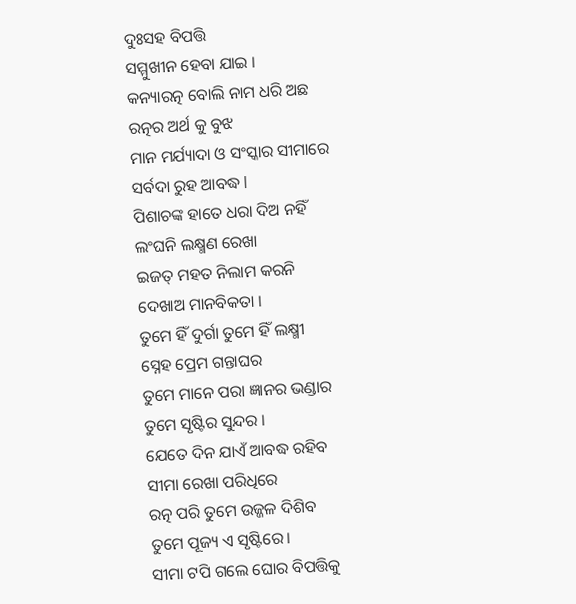ଦୁଃସହ ବିପତ୍ତି
ସମ୍ମୁଖୀନ ହେବା ଯାଇ ।
କନ୍ୟାରତ୍ନ ବୋଲି ନାମ ଧରି ଅଛ
ରତ୍ନର ଅର୍ଥ କୁ ବୁଝ
ମାନ ମର୍ଯ୍ୟାଦା ଓ ସଂସ୍କାର ସୀମାରେ
ସର୍ବଦା ରୁହ ଆବଦ୍ଧ l
ପିଶାଚଙ୍କ ହାତେ ଧରା ଦିଅ ନହିଁ
ଲଂଘନି ଲକ୍ଷ୍ମଣ ରେଖା
ଇଜତ୍ ମହତ ନିଲାମ କରନି
ଦେଖାଅ ମାନବିକତା ।
ତୁମେ ହିଁ ଦୁର୍ଗା ତୁମେ ହିଁ ଲକ୍ଷ୍ମୀ
ସ୍ନେହ ପ୍ରେମ ଗନ୍ତାଘର
ତୁମେ ମାନେ ପରା ଜ୍ଞାନର ଭଣ୍ଡାର
ତୁମେ ସୃଷ୍ଟିର ସୁନ୍ଦର ।
ଯେତେ ଦିନ ଯାଏଁ ଆବଦ୍ଧ ରହିବ
ସୀମା ରେଖା ପରିଧିରେ
ରତ୍ନ ପରି ତୁମେ ଉଜ୍ଜଳ ଦିଶିବ
ତୁମେ ପୂଜ୍ୟ ଏ ସୃଷ୍ଟିରେ।
ସୀମା ଟପି ଗଲେ ଘୋର ବିପତ୍ତିକୁ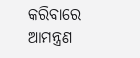କରିବାରେ ଆମନ୍ତ୍ରଣ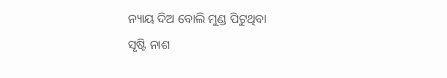ନ୍ୟାୟ ଦିଅ ବୋଲି ମୁଣ୍ଡ ପିଟୁଥିବା
ସୃଷ୍ଟି ନାଶ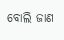ବୋଲି ଜାଣ